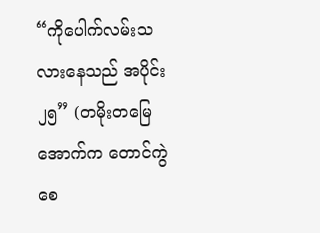“ကိုပေါက်လမ်းသလားနေသည် အပိုင်း၂၅” (တမိုးတမြေအောက်က တောင်ကွဲစေ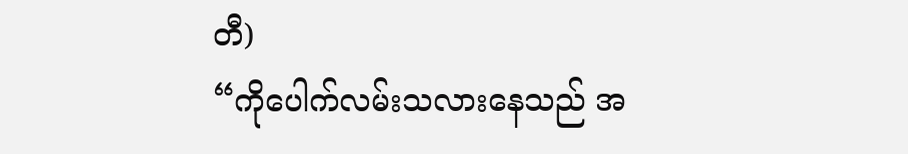တီ)
“ကိုပေါက်လမ်းသလားနေသည် အ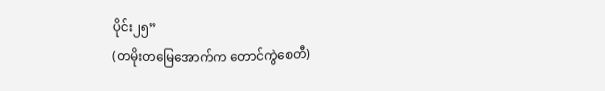ပိုင်း၂၅”
(တမိုးတမြေအောက်က တောင်ကွဲစေတီ)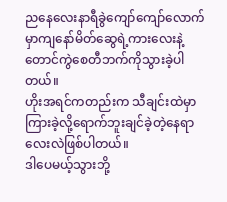ညနေလေးနာရီခွဲကျော်ကျော်လောက်မှာကျနော်မိတ်ဆွေရဲ့ကားလေးနဲ့
တောင်ကွဲစေတီဘက်ကိုသွားခဲ့ပါတယ်။
ဟိုးအရင်ကတည်းက သီချင်းထဲမှာကြားခဲ့လို့ရောက်ဘူးချင်ခဲ့တဲ့နေရာလေးလဲဖြစ်ပါတယ်။
ဒါပေမယ့်သွားဘို့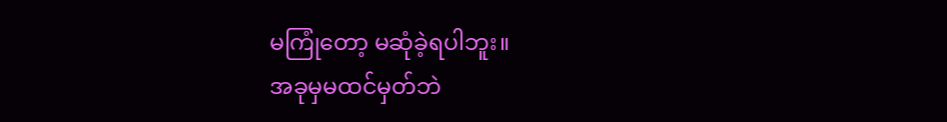မကြုံတော့ မဆုံခဲ့ရပါဘူး။
အခုမှမထင်မှတ်ဘဲ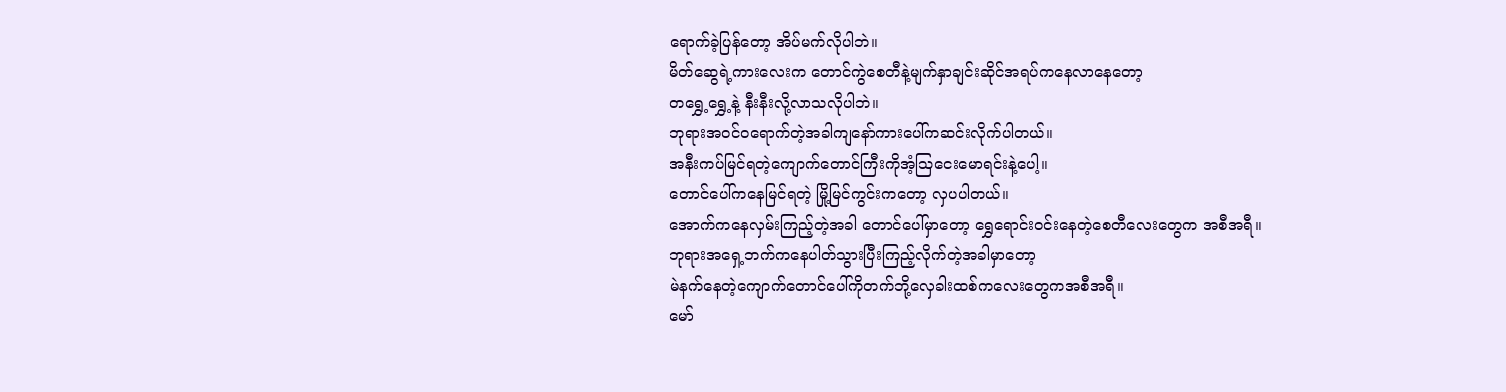ရောက်ခဲ့ပြန်တော့ အိပ်မက်လိုပါဘဲ။
မိတ်ဆွေရဲ့ကားလေးက တောင်ကွဲစေတီနဲ့မျက်နှာချင်းဆိုင်အရပ်ကနေလာနေတော့
တရွှေ့ရွှေ့နဲ့ နီးနီးလို့လာသလိုပါဘဲ။
ဘုရားအဝင်ဝရောက်တဲ့အခါကျနော်ကားပေါ်ကဆင်းလိုက်ပါတယ်။
အနီးကပ်မြင်ရတဲ့ကျောက်တောင်ကြီးကိုအံ့ဩငေးမောရင်းနဲ့ပေါ့။
တောင်ပေါ်ကနေမြင်ရတဲ့ မြို့မြင်ကွင်းကတော့ လှပပါတယ်။
အောက်ကနေလှမ်းကြည့်တဲ့အခါ တောင်ပေါ်မှာတော့ ရွှေရောင်းဝင်းနေတဲ့စေတီလေးတွေက အစီအရီ။
ဘုရားအရှေ့ဘက်ကနေပါတ်သွားပြီးကြည့်လိုက်တဲ့အခါမှာတော့
မဲနက်နေတဲ့ကျောက်တောင်ပေါ်ကိုတက်ဘို့လှေခါးထစ်ကလေးတွေကအစီအရီ။
မော်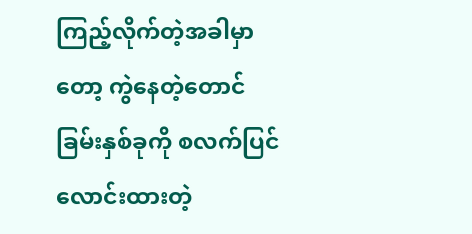ကြည့်လိုက်တဲ့အခါမှာတော့ ကွဲနေတဲ့တောင်ခြမ်းနှစ်ခုကို စလက်ပြင်လောင်းထားတဲ့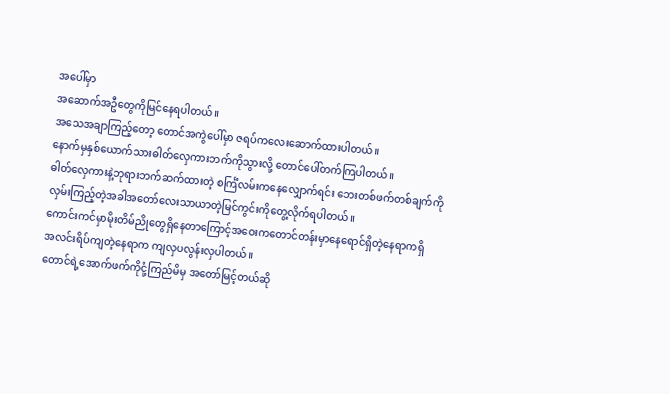အပေါ်မှာ
အဆောက်အဦတွေကိုမြင်နေရပါတယ်။
အသေအချာကြည့်တော့ တောင်အကွဲပေါ်မှာ ဇရပ်ကလေးဆောက်ထားပါတယ်။
နောက်မှနှစ်ယောက်သားဓါတ်လှေကားဘက်ကိုသွားလို့ တောင်ပေါ်တက်ကြပါတယ်။
ဓါတ်လှေကားနဲ့ဘုရားဘက်ဆက်ထားတဲ့ စင်္ကြံလမ်းကနေလျှောက်ရင်း ဘေးတစ်ဖက်တစ်ချက်ကို
လှမ်းကြည့်တဲ့အခါအတော်လေးသာယာတဲ့မြင်ကွင်းကိုတွေ့လိုက်ရပါတယ်။
ကောင်းကင်မှာမိုးတိမ်ညိုတွေရှိနေတာကြောင့်အဝေးကတောင်တန်းမှာနေရောင်ရှိတဲ့နေရာကရှိ
အလင်းရိပ်ကျတဲ့နေရာက ကျလှပလွန်းလှပါတယ်။
တောင်ရဲ့အောက်ဖက်ကိုငုံ့ကြည်မိမှ အတော်မြင့်တယ်ဆို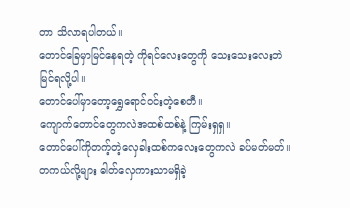တာ သိလာရပါတယ်။
တောင်ခြေမှာမြင်နေရတဲ့ ကိုရင်လေးတွေကို သေးသေးလေးဘဲမြင်ရလို့ပါ။
တောင်ပေါ်မှာတော့ရွှေရောင်ဝင်းတဲ့စေတီ။
ကျောက်တောင်တွေကလဲအထစ်ထစ်နဲ့ ကြမ်းရှရှ။
တောင်ပေါ်ကိုတက့်တဲ့လှေခါးထစ်ကလေးတွေကလဲ ခပ်မတ်မတ်။
တကယ်လို့များ ဓါတ်လှေကားသာမရှိခဲ့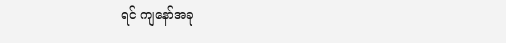ရင် ကျနော်အခု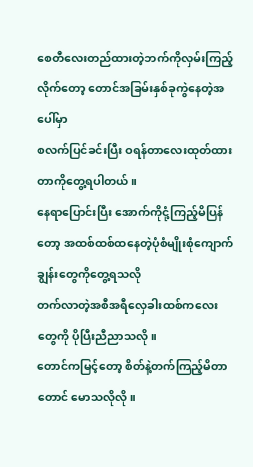စေတီလေးတည်ထားတဲ့ဘက်ကိုလှမ်းကြည့်လိုက်တော့ တောင်အခြမ်းနှစ်ခုကွဲနေတဲ့အပေါ်မှာ
စလက်ပြင်ခင်းပြီး ဝရန်တာလေးထုတ်ထားတာကိုတွေ့ရပါတယ်။
နေရာပြောင်းပြီး အောက်ကိုငုံ့ကြည့်မိပြန်တော့ အထစ်ထစ်ထနေတဲ့ပုံစံမျိုးစုံကျောက်ချွန်းတွေကိုတွေ့ရသလို
တက်လာတဲ့အစီအရီလှေခါးထစ်ကလေးတွေကို ပိုပြီးညီညာသလို။
တောင်ကမြင့်တော့ စိတ်နဲ့တက်ကြည့်မိတာတောင် မောသလိုလို။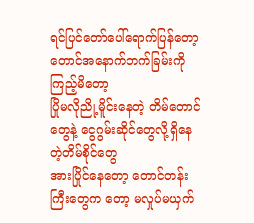ရင်ပြင်တော်ပေါ်ရောက်ပြန်တော့တောင်အနောက်ဘက်ခြမ်းကိုကြည့်မိတော့
ပြိုမလိုညို့မိူင်းနေတဲ့ တိမ်တောင်တွေနဲ့ ငွေဂွမ်းဆိုင်တွေလို့ရှိနေတဲ့တိမ်စိုင်တွေ
အားပြိုင်နေတော့ တောင်တန်းကြီးတွေက တော့ မလှုပ်မယှက်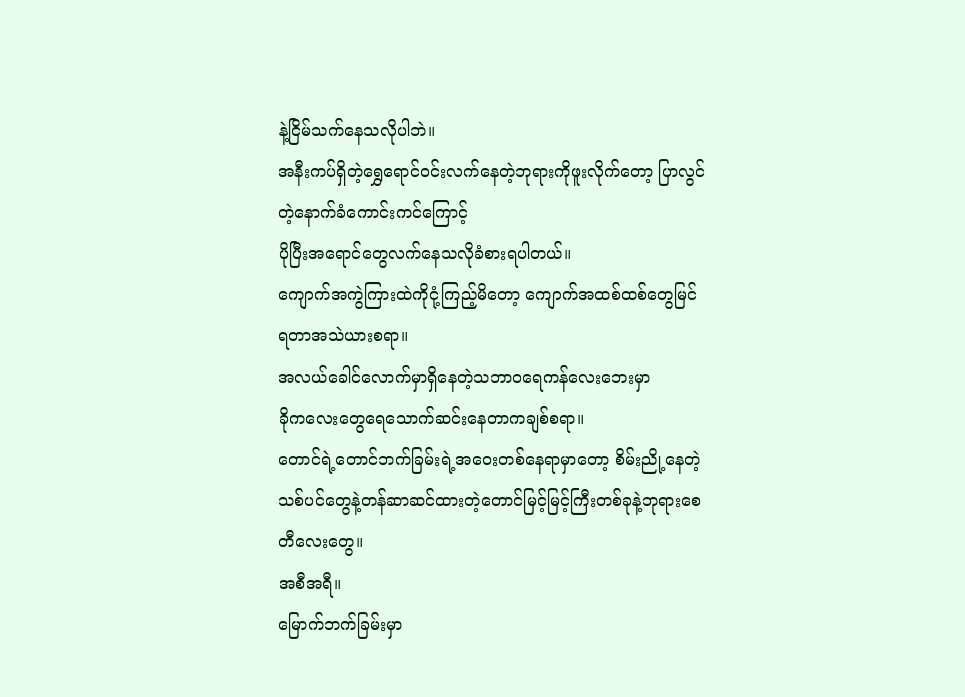နဲ့ငြိမ်သက်နေသလိုပါဘဲ။
အနီးကပ်ရှိတဲ့ရွှေရောင်ဝင်းလက်နေတဲ့ဘုရားကိုဖူးလိုက်တော့ ပြာလွင်တဲ့နောက်ခံကောင်းကင်ကြောင့်
ပိုပြီးအရောင်တွေလက်နေသလိုခံစားရပါတယ်။
ကျောက်အကွဲကြားထဲကိုငုံ့ကြည့်မိတော့ ကျောက်အထစ်ထစ်တွေမြင်ရတာအသဲယားစရာ။
အလယ်ခေါင်လောက်မှာရှိနေတဲ့သဘာဝရေကန်လေးဘေးမှာ
ခိုကလေးတွေရေသောက်ဆင်းနေတာကချစ်စရာ။
တောင်ရဲ့တောင်ဘက်ခြမ်းရဲ့အဝေးတစ်နေရာမှာတော့ စိမ်းညို့နေတဲ့သစ်ပင်တွေနဲ့တန်ဆာဆင်ထားတဲ့တောင်မြင့်မြင့်ကြီးတစ်ခုနဲ့ဘုရားစေတီလေးတွေ။
အစီအရီ။
မြောက်ဘက်ခြမ်းမှာ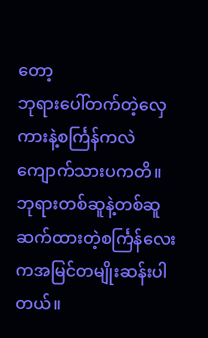တော့
ဘုရားပေါ်တက်တဲ့လှေကားနဲ့စင်္ကြန်ကလဲကျောက်သားပကတိ။
ဘုရားတစ်ဆူနဲ့တစ်ဆူဆက်ထားတဲ့စင်္ကြန်လေးကအမြင်တမျိုးဆန်းပါတယ်။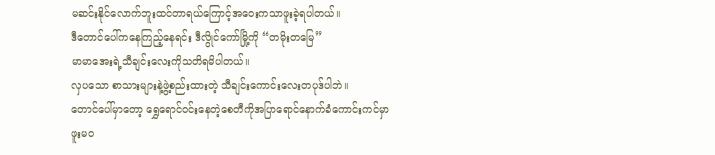မဆင်းနိုင်လောက်ဘူးထင်တာရယ်ကြောင့်အဝေးကသာဖူးခဲ့ရပါတယ်။
ဒီတောင်ပေါ်ကနေကြည့်နေရင်း ဒီလွိုင်ကော်မြို့ကို “တမိုးတမြေ”
မာမာအေးရဲ့သီချင်းလေးကိုသတိရမိပါတယ်။
လှပသော စာသားများနဲ့ဖွဲ့စည်းထားတဲ့ သီချင်းကောင်းလေးတပုဒ်ပါဘဲ။
တောင်ပေါ်မှာတော့ ရွှေရောင်ဝင်းနေတဲ့စေတီကိုအပြာရောင်နောက်ခံကောင်းကင်မှာဖူးမဝ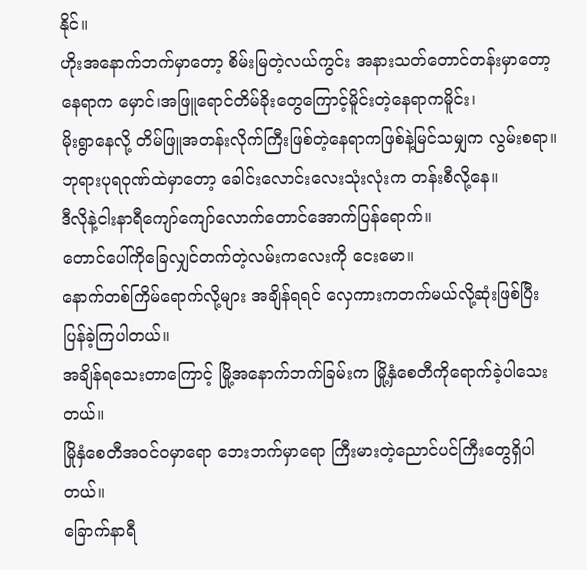နိုင်။
ဟိုးအနောက်ဘက်မှာတော့ စိမ်းမြတဲ့လယ်ကွင်း အနားသတ်တောင်တန်းမှာတော့
နေရာက မှောင်၊အဖြူရောင်တိမ်ခိုးတွေကြောင့်မိူင်းတဲ့နေရာကမိူင်း၊
မိုးရွာနေလို့ တိမ်ဖြူအတန်းလိုက်ကြီးဖြစ်တဲ့နေရာကဖြစ်နဲ့မြင်သမျှက လွမ်းစရာ။
ဘုရားပုရဝုဏ်ထဲမှာတော့ ခေါင်းလောင်းလေးသုံးလုံးက တန်းစီလို့နေ။
ဒီလိုနဲ့ငါးနာရီကျော်ကျော်လောက်တောင်အောက်ပြန်ရောက်။
တောင်ပေါ်ကိုခြေလျှင်တက်တဲ့လမ်းကလေးကို ငေးမော။
နောက်တစ်ကြိမ်ရောက်လို့များ အချိန်ရရင် လှေကားကတက်မယ်လို့ဆုံးဖြစ်ပြီး ပြန်ခဲ့ကြပါတယ်။
အချိန်ရသေးတာကြောင့် မြို့အနောက်ဘက်ခြမ်းက မြို့နှံစေတီကိုရောက်ခဲ့ပါသေးတယ်။
မြိုနှံစေတီအဝင်ဝမှာရော ဘေးဘက်မှာရော ကြီးမားတဲ့ညောင်ပင်ကြီးတွေရှိပါတယ်။
ခြောက်နာရီ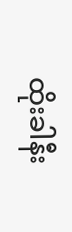ထိုးခါနီး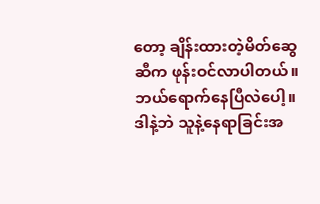တော့ ချိန်းထားတဲ့မိတ်ဆွေဆီက ဖုန်းဝင်လာပါတယ်။
ဘယ်ရောက်နေပြီလဲပေါ့။
ဒါနဲ့ဘဲ သူနဲ့နေရာခြင်းအ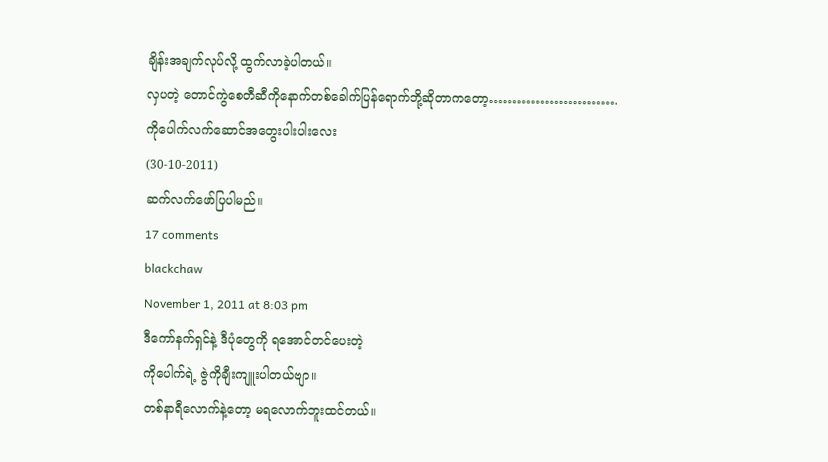ချိန်းအချက်လုပ်လို့ ထွက်လာခဲ့ပါတယ်။
လှပတဲ့ တောင်ကွဲစေတီဆီကိုနောက်တစ်ခေါက်ပြန်ရောက်ဘို့ဆိုတာကတော့……………………….
ကိုပေါက်လက်ဆောင်အတွေးပါးပါးလေး
(30-10-2011)
ဆက်လက်ဖော်ပြပါမည်။
17 comments
blackchaw
November 1, 2011 at 8:03 pm
ဒီကော်နက်ရှင်နဲ့ ဒီပုံတွေကို ရအောင်တင်ပေးတဲ့
ကိုပေါက်ရဲ့ ဇွဲကိုချီးကျူးပါတယ်ဗျာ။
တစ်နာရီလောက်နဲ့တော့ မရလောက်ဘူးထင်တယ်။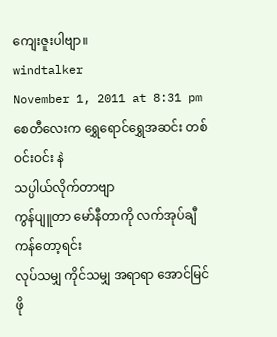ကျေးဇူးပါဗျာ။
windtalker
November 1, 2011 at 8:31 pm
စေတီလေးက ရွှေရောင်ရွှေအဆင်း တစ်ဝင်းဝင်း နဲ
သပ္ပါယ်လိုက်တာဗျာ
ကွန်ပျူတာ မော်နီတာကို လက်အုပ်ချီ ကန်တော့ရင်း
လုပ်သမျှ ကိုင်သမျှ အရာရာ အောင်မြင်ဖို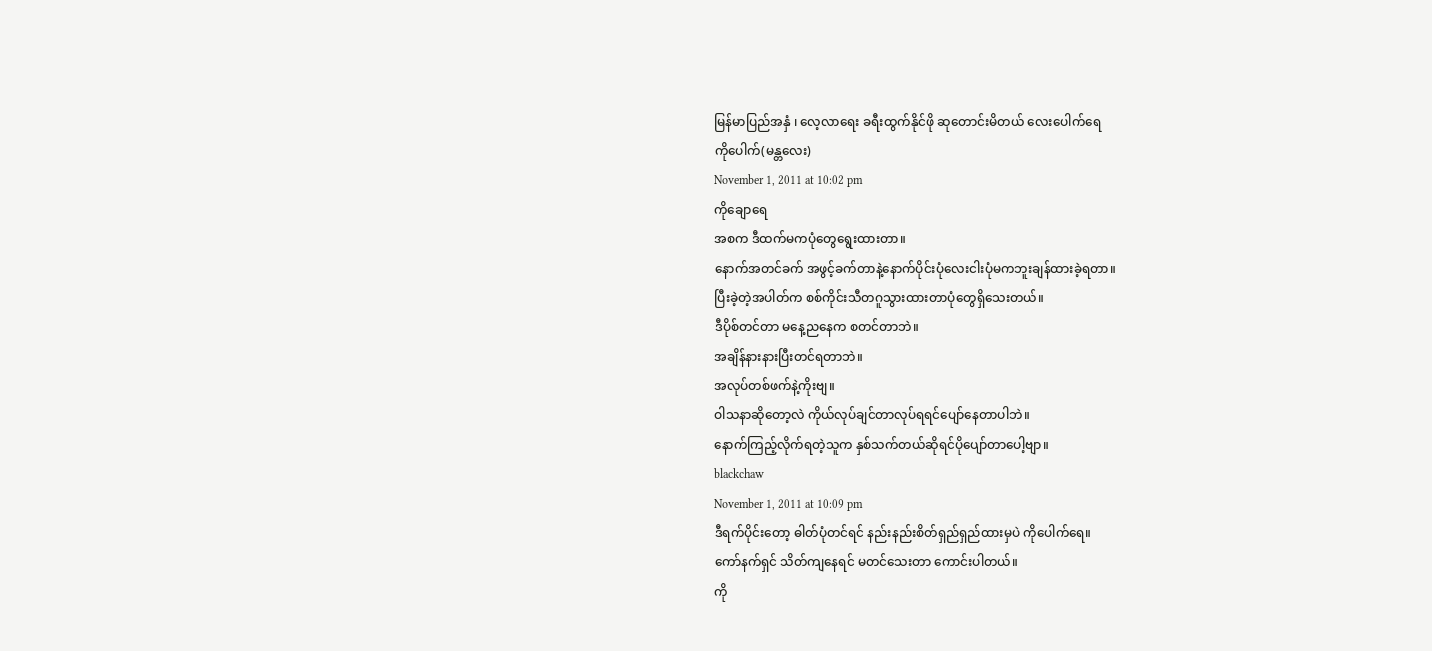မြန်မာပြည်အနှံ ၊ လေ့လာရေး ခရီးထွက်နိုင်ဖို ဆုတောင်းမိတယ် လေးပေါက်ရေ
ကိုပေါက်(မန္တလေး)
November 1, 2011 at 10:02 pm
ကိုချောရေ
အစက ဒီထက်မကပုံတွေရွေးထားတာ။
နောက်အတင်ခက် အဖွင့်ခက်တာနဲ့နောက်ပိုင်းပုံလေးငါးပုံမကဘူးချန်ထားခဲ့ရတာ။
ပြီးခဲ့တဲ့အပါတ်က စစ်ကိုင်းသီတဂူသွားထားတာပုံတွေရှိသေးတယ်။
ဒီပိုစ်တင်တာ မနေ့ညနေက စတင်တာဘဲ။
အချိန်နားနားပြီးတင်ရတာဘဲ။
အလုပ်တစ်ဖက်နဲ့ကိုးဗျ။
ဝါသနာဆိုတော့လဲ ကိုယ်လုပ်ချင်တာလုပ်ရရင်ပျော်နေတာပါဘဲ။
နောက်ကြည့်လိုက်ရတဲ့သူက နှစ်သက်တယ်ဆိုရင်ပိုပျော်တာပေါ့ဗျာ။
blackchaw
November 1, 2011 at 10:09 pm
ဒီရက်ပိုင်းတော့ ဓါတ်ပုံတင်ရင် နည်းနည်းစိတ်ရှည်ရှည်ထားမှပဲ ကိုပေါက်ရေ။
ကော်နက်ရှင် သိတ်ကျနေရင် မတင်သေးတာ ကောင်းပါတယ်။
ကို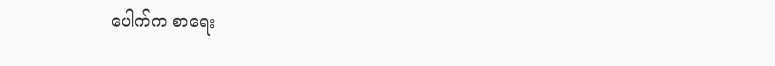ပေါက်က စာရေး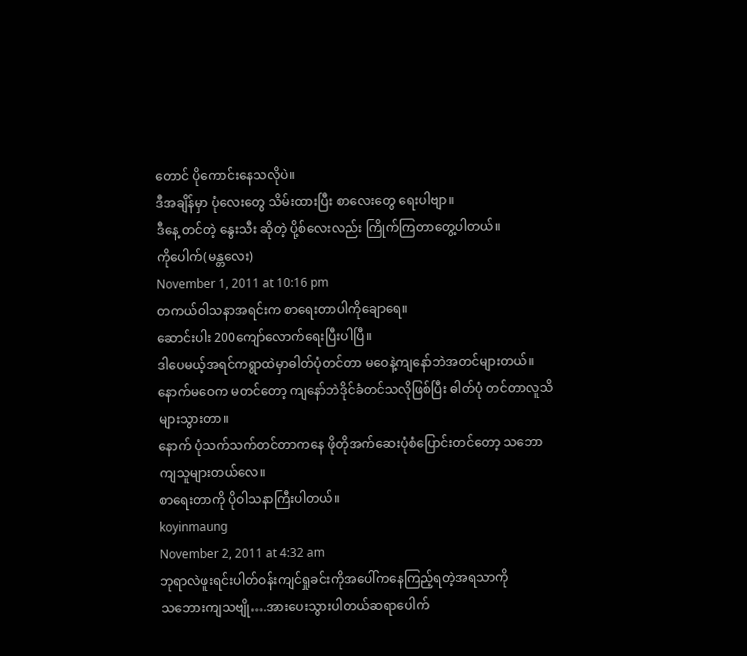တောင် ပိုကောင်းနေသလိုပဲ။
ဒီအချိန်မှာ ပုံလေးတွေ သိမ်းထားပြီး စာလေးတွေ ရေးပါဗျာ။
ဒီနေ့ တင်တဲ့ နွေးသီး ဆိုတဲ့ ပို့စ်လေးလည်း ကြိုက်ကြတာတွေ့ပါတယ်။
ကိုပေါက်(မန္တလေး)
November 1, 2011 at 10:16 pm
တကယ်ဝါသနာအရင်းက စာရေးတာပါကိုချောရေ။
ဆောင်းပါး 200ကျော်လောက်ရေးပြီးပါပြီ။
ဒါပေမယ့်အရင်ကရွာထဲမှာဓါတ်ပုံတင်တာ မဝေနဲ့ကျနော်ဘဲအတင်များတယ်။
နောက်မဝေက မတင်တော့ ကျနော်ဘဲဒိုင်ခံတင်သလိုဖြစ်ပြီး ဓါတ်ပုံ တင်တာလူသိများသွားတာ။
နောက် ပုံသက်သက်တင်တာကနေ ဖိုတိုအက်ဆေးပုံစံပြောင်းတင်တော့ သဘောကျသူများတယ်လေ။
စာရေးတာကို ပိုဝါသနာကြီးပါတယ်။
koyinmaung
November 2, 2011 at 4:32 am
ဘုရာလဲဖူးရင်းပါတ်ဝန်းကျင်ရှုခင်းကိုအပေါ်ကနေကြည့်ရတဲ့အရသာကို
သဘေားကျသဗျို….အားပေးသွားပါတယ်ဆရာပေါက်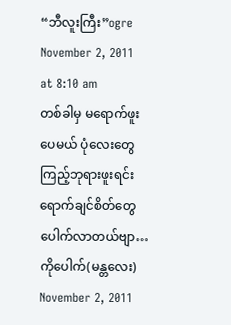“ဘီလူးကြီး”ogre
November 2, 2011 at 8:10 am
တစ်ခါမှ မရောက်ဖူးပေမယ် ပုံလေးတွေကြည့်ဘုရားဖူးရင်း ရောက်ချင်စိတ်တွေ
ပေါက်လာတယ်ဗျာ…
ကိုပေါက်(မန္တလေး)
November 2, 2011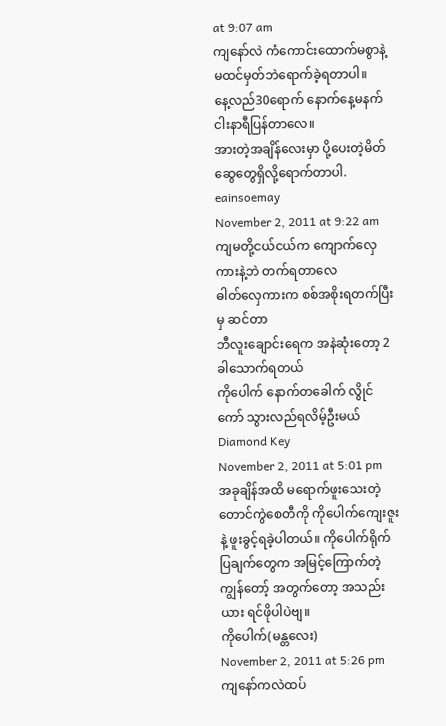at 9:07 am
ကျနော်လဲ ကံကောင်းထောက်မစွာနဲ့ မထင်မှတ်ဘဲရောက်ခဲ့ရတာပါ။
နေ့လည်30ရောက် နောက်နေ့မနက်ငါးနာရီပြန်တာလေ။
အားတဲ့အချိန်လေးမှာ ပို့ပေးတဲ့မိတ်ဆွေတွေရှိလို့ရောက်တာပါ.
eainsoemay
November 2, 2011 at 9:22 am
ကျမတို့ငယ်ငယ်က ကျောက်လှေကားနဲ့ဘဲ တက်ရတာလေ
ဓါတ်လှေကားက စစ်အစိုးရတက်ပြီးမှ ဆင်တာ
ဘီလူးချောင်းရေက အနဲဆုံးတော့ 2 ခါသောက်ရတယ်
ကိုပေါက် နောက်တခေါက် လွိုင်ကော် သွားလည်ရလိမ့်ဦးမယ်
Diamond Key
November 2, 2011 at 5:01 pm
အခုချိန်အထိ မရောက်ဖူးသေးတဲ့ တောင်ကွဲစေတီကို ကိုပေါက်ကျေးဇူးနဲ့ ဖူးခွင့်ရခဲ့ပါတယ်။ ကိုပေါက်ရိုက်ပြချက်တွေက အမြင့်ကြောက်တဲ့ ကျွန်တော့် အတွက်တော့ အသည်းယား ရင်ဖိုပါပဲဗျ။
ကိုပေါက်(မန္တလေး)
November 2, 2011 at 5:26 pm
ကျနော်ကလဲထပ်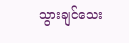သွားချင်သေး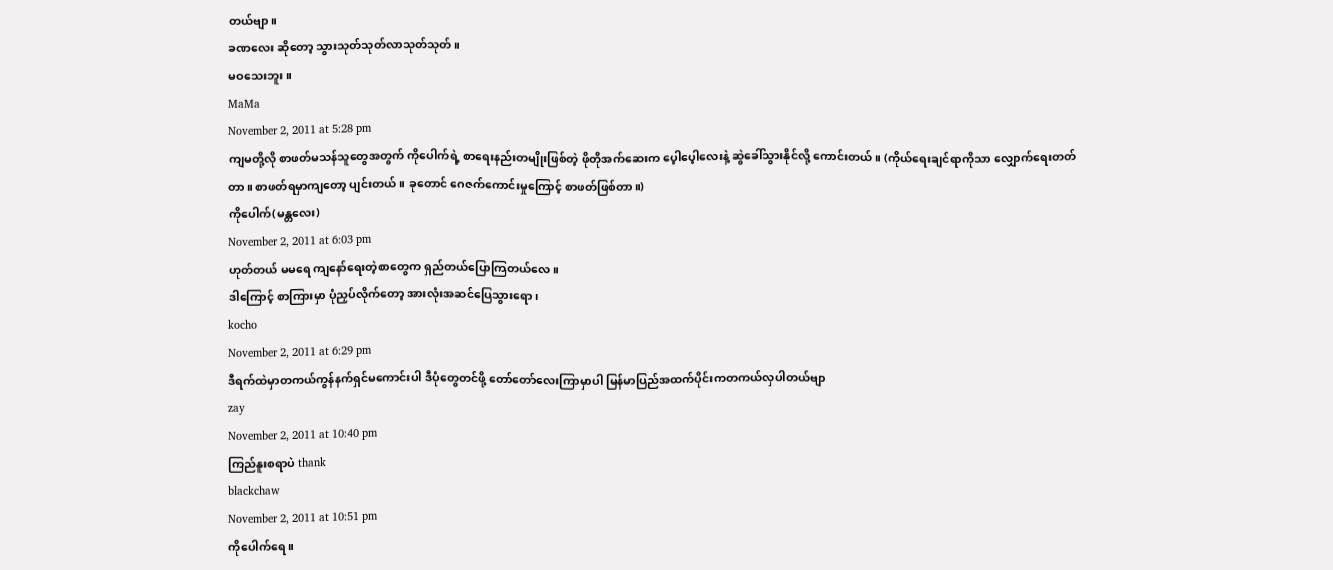တယ်ဗျာ။
ခဏလေး ဆိုတော့ သွားသုတ်သုတ်လာသုတ်သုတ်။
မဝသေးဘူး။
MaMa
November 2, 2011 at 5:28 pm
ကျမတို့လို စာဖတ်မသန်သူတွေအတွက် ကိုပေါက်ရဲ့ စာရေးနည်းတမျိုးဖြစ်တဲ့ ဖိုတိုအက်ဆေးက ပေ့ါပေ့ါလေးနဲ့ ဆွဲခေါ်သွားနိုင်လို့ ကောင်းတယ်။ (ကိုယ်ရေးချင်ရာကိုသာ လျှောက်ရေးတတ်တာ။ စာဖတ်ရမှာကျတော့ ပျင်းတယ်။ ခုတောင် ဂေဇက်ကောင်းမှုကြောင့် စာဖတ်ဖြစ်တာ။)
ကိုပေါက်(မန္တလေး)
November 2, 2011 at 6:03 pm
ဟုတ်တယ် မမရေ ကျနော်ရေးတဲ့စာတွေက ရှည်တယ်ပြောကြတယ်လေ။
ဒါကြောင့် စာကြားမှာ ပုံညှပ်လိုက်တော့ အားလုံးအဆင်ပြေသွားရော၊
kocho
November 2, 2011 at 6:29 pm
ဒီရက်ထဲမှာတကယ်ကွန်နက်ရှင်မကောင်းပါ ဒီပုံတွေတင်ဖို့ တော်တော်လေးကြာမှာပါ မြန်မာပြည်အထက်ပိုင်းကတကယ်လှပါတယ်ဗျာ
zay
November 2, 2011 at 10:40 pm
ကြည်နူးစရာပဲ thank
blackchaw
November 2, 2011 at 10:51 pm
ကိုပေါက်ရေ။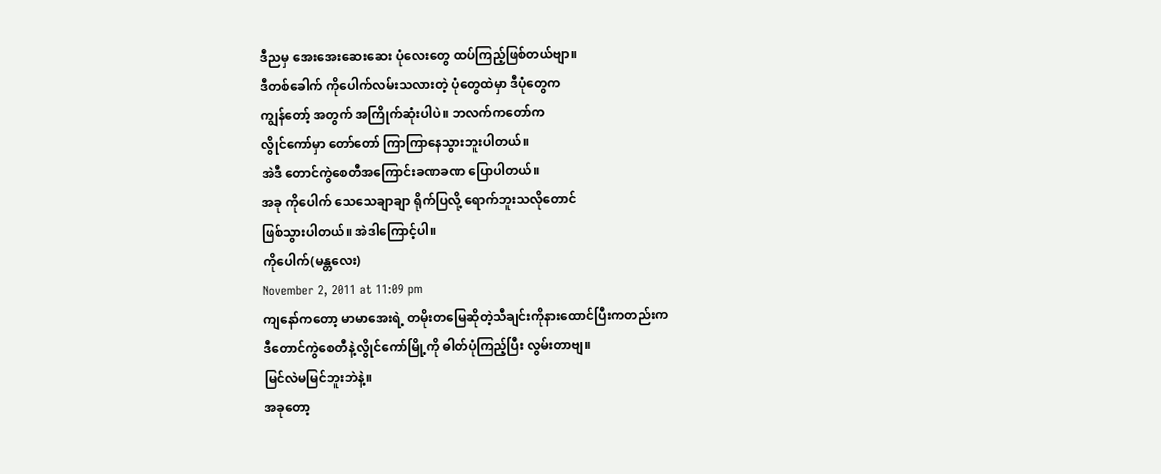ဒီညမှ အေးအေးဆေးဆေး ပုံလေးတွေ ထပ်ကြည့်ဖြစ်တယ်ဗျာ။
ဒီတစ်ခေါက် ကိုပေါက်လမ်းသလားတဲ့ ပုံတွေထဲမှာ ဒီပုံတွေက
ကျွန်တော့် အတွက် အကြိုက်ဆုံးပါပဲ။ ဘလက်ကတော်က
လွိုင်ကော်မှာ တော်တော် ကြာကြာနေသွားဘူးပါတယ်။
အဲဒီ တောင်ကွဲစေတီအကြောင်းခဏခဏ ပြောပါတယ်။
အခု ကိုပေါက် သေသေချာချာ ရိုက်ပြလို့ ရောက်ဘူးသလိုတောင်
ဖြစ်သွားပါတယ်။ အဲဒါကြောင့်ပါ။
ကိုပေါက်(မန္တလေး)
November 2, 2011 at 11:09 pm
ကျနော်ကတော့ မာမာအေးရဲ့ တမိုးတမြေဆိုတဲ့သီချင်းကိုနားထောင်ပြီးကတည်းက
ဒီတောင်ကွဲစေတီနဲ့လွိုင်ကော်မြို့ကို ဓါတ်ပုံကြည့်ပြီး လွမ်းတာဗျ။
မြင်လဲမမြင်ဘူးဘဲနဲ့။
အခုတော့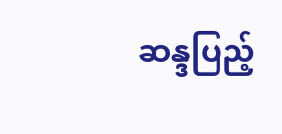ဆန္ဒပြည့်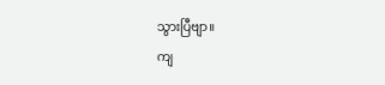သွားပြီဗျာ။
ကျ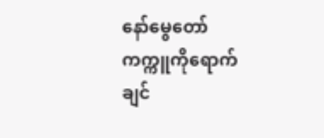နော်မွေတော်ကက္ကူကိုရောက်ချင်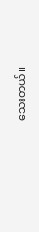သေးတယ်။